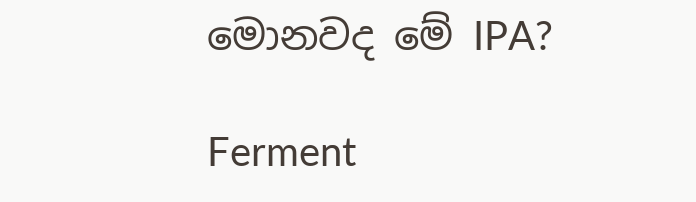මොනවද මේ IPA?

Ferment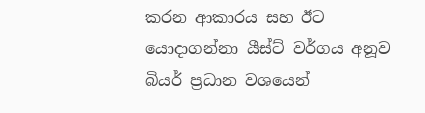කරන ආකාරය සහ ඊට යොදාගන්නා යීස්ට් වර්ගය අනූව බියර් ප්‍රධාන වශයෙන්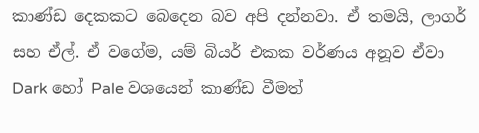කාණ්ඩ දෙකකට බෙදෙන බව අපි දන්නවා. ඒ තමයි, ලාගර් සහ ඒල්. ඒ වගේම, යම් බියර් එකක වර්ණය අනූව ඒවා Dark හෝ Pale වශයෙන් කාණ්ඩ වීමත්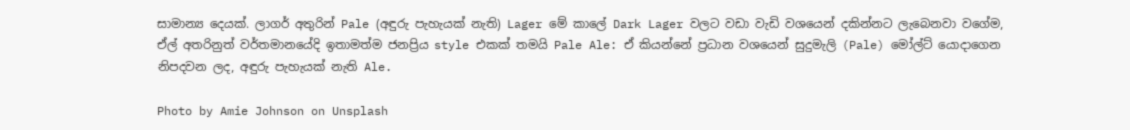සාමාන්‍ය දෙයක්. ලාගර් අතුරින් Pale (අඳුරු පැහැයක් නැති) Lager මේ කාලේ Dark Lager වලට වඩා වැඩි වශයෙන් දකින්නට ලැබෙනවා වගේම, ඒල් අතරිනුත් වර්තමානයේදි ඉතාමත්ම ජනප්‍රිය style එකක් තමයි Pale Ale: ඒ කියන්නේ ප්‍රධාන වශයෙන් සුදුමැලි (Pale) මෝල්ට් යොදාගෙන නිපදවන ලද, අඳුරු පැහැයක් නැති Ale.

Photo by Amie Johnson on Unsplash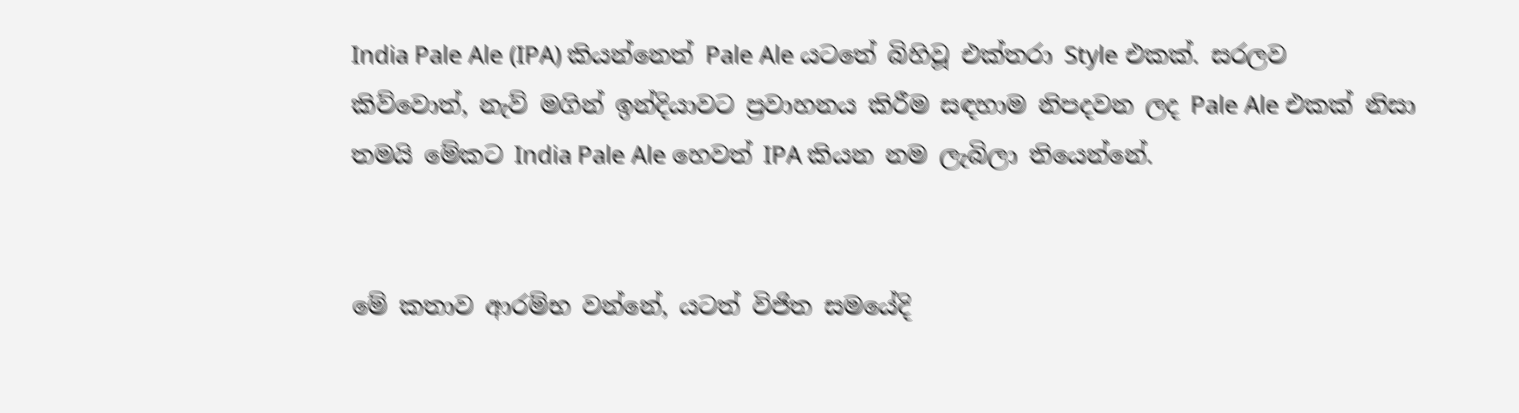India Pale Ale (IPA) කියන්නෙත් Pale Ale යටතේ බිහිවූ එක්තරා Style එකක්. සරලව කිව්වොත්, නැව් මගින් ඉන්දියාවට ප්‍රවාහනය කිරීම සඳහාම නිපදවන ලද Pale Ale එකක් නිසා තමයි මේකට India Pale Ale හෙවත් IPA කියන නම ලැබිලා තියෙන්නේ.


මේ කතාව ආරම්භ වන්නේ, යටත් විජිත සමයේදි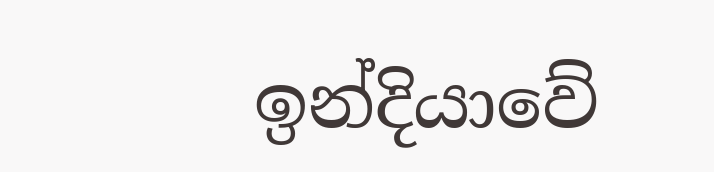ඉන්දියාවේ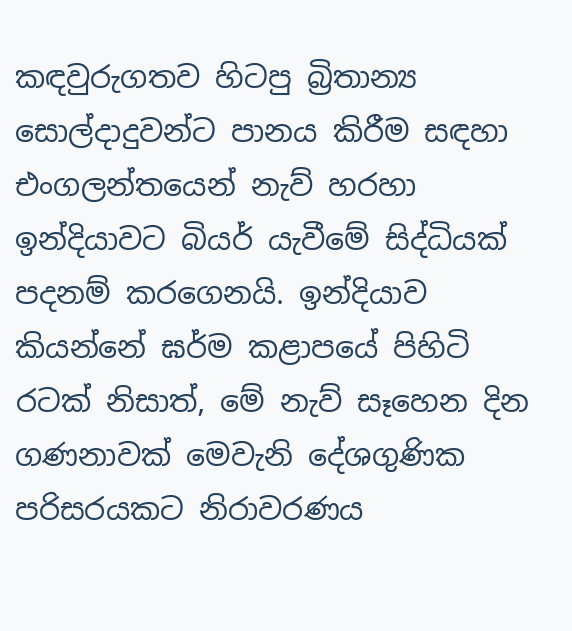කඳවුරුගතව හිටපු බ්‍රිතාන්‍ය සොල්දාදුවන්ට පානය කිරීම සඳහා එංගලන්තයෙන් නැව් හරහා ඉන්දියාවට බියර් යැවීමේ සිද්ධියක් පදනම් කරගෙනයි. ඉන්දියාව කියන්නේ ඝර්ම කළාපයේ පිහිටි රටක් නිසාත්, මේ නැව් සෑහෙන දින ගණනාවක් මෙවැනි දේශගුණික පරිසරයකට නිරාවරණය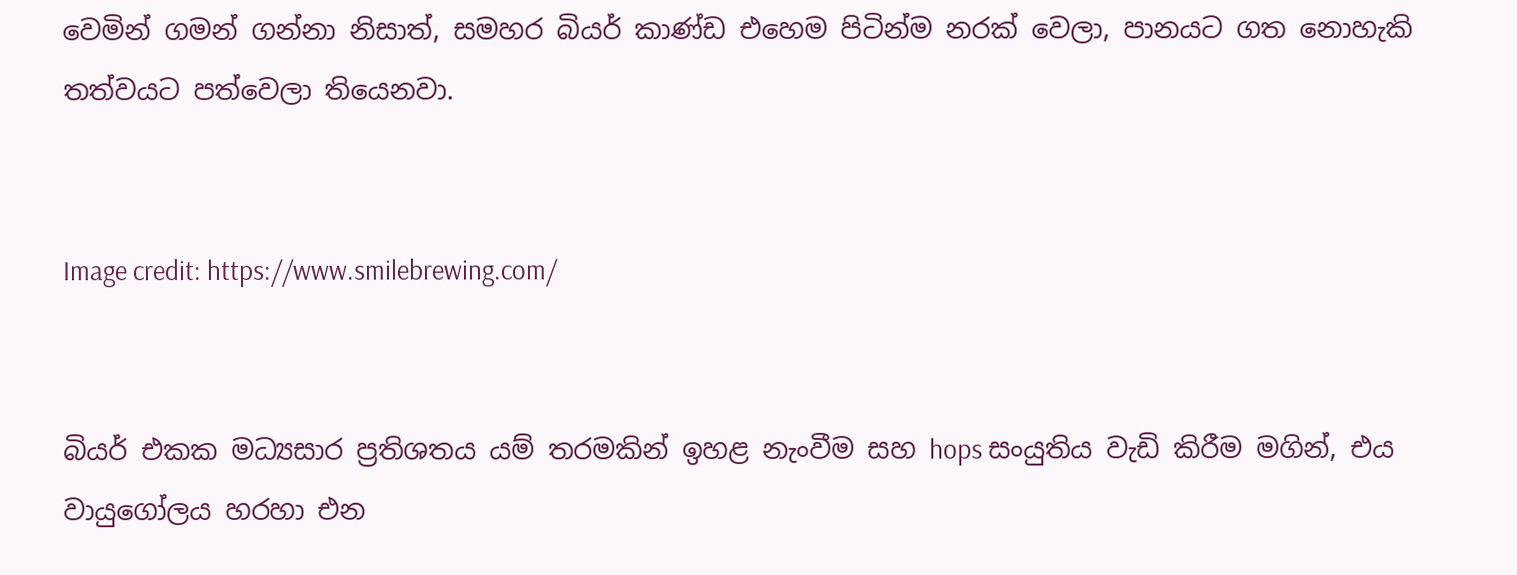වෙමින් ගමන් ගන්නා නිසාත්, සමහර බියර් කාණ්ඩ එහෙම පිටින්ම නරක් වෙලා, පානයට ගත නොහැකි තත්වයට පත්වෙලා තියෙනවා.


Image credit: https://www.smilebrewing.com/


බියර් එකක මධ්‍යසාර ප්‍රතිශතය යම් තරමකින් ඉහළ නැංවීම සහ hops සංයුතිය වැඩි කිරීම මගින්, එය වායුගෝලය හරහා එන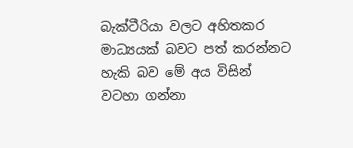බැක්ටීරියා වලට අහිතකර මාධ්‍යයක් බවට පත් කරන්නට හැකි බව මේ අය විසින් වටහා ගන්නා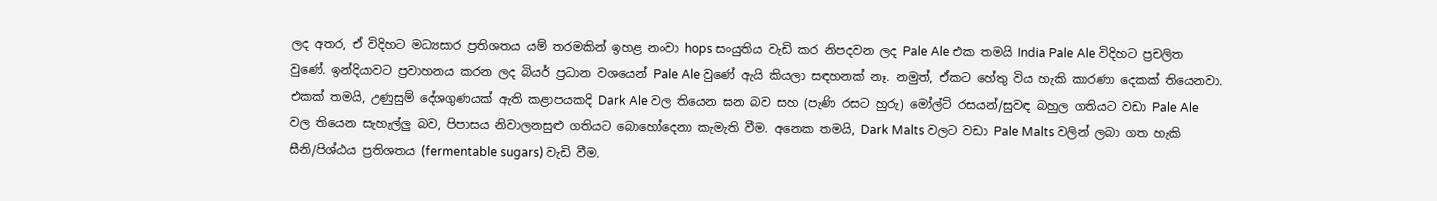ලද අතර, ඒ විදිහට මධ්‍යසාර ප්‍රතිශතය යම් තරමකින් ඉහළ නංවා hops සංයුතිය වැඩි කර නිපදවන ලද Pale Ale එක තමයි India Pale Ale විදිහට ප්‍රචලිත වුණේ. ඉන්දියාවට ප්‍රවාහනය කරන ලද බියර් ප්‍රධාන වශයෙන් Pale Ale වුණේ ඇයි කියලා සඳහනක් නෑ. නමුත්, ඒකට හේතු විය හැකි කාරණා දෙකක් තියෙනවා. එකක් තමයි, උණුසුම් දේශගුණයක් ඇති කළාපයකදි Dark Ale වල තියෙන ඝන බව සහ (පැණි රසට හුරු) මෝල්ට් රසයන්/සුවඳ බහුල ගතියට වඩා Pale Ale වල තියෙන සැහැල්ලු බව, පිපාසය නිවාලනසුළු ගතියට බොහෝදෙනා කැමැති වීම. අනෙක තමයි, Dark Malts වලට වඩා Pale Malts වලින් ලබා ගත හැකි සීනි/පිශ්ඨය ප්‍රතිශතය (fermentable sugars) වැඩි වීම.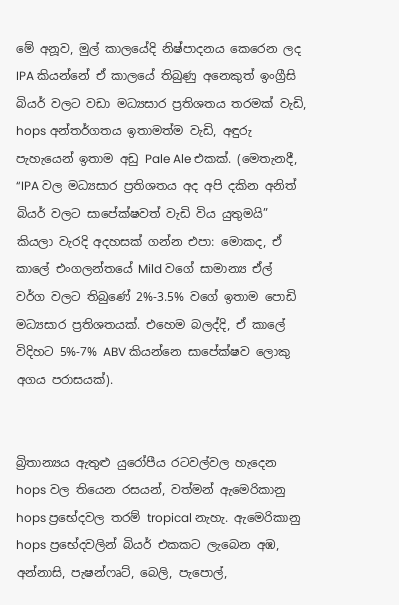මේ අනූව, මුල් කාලයේදි නිෂ්පාදනය කෙරෙන ලද IPA කියන්නේ ඒ කාලයේ තිබුණු අනෙකුත් ඉංග්‍රීසි බියර් වලට වඩා මධ්‍යසාර ප්‍රතිශතය තරමක් වැඩි, hops අන්තර්ගතය ඉතාමත්ම වැඩි, අඳුරු පැහැයෙන් ඉතාම අඩු Pale Ale එකක්. (මෙතැනදී, “IPA වල මධ්‍යසාර ප්‍රතිශතය අද අපි දකින අනිත් බියර් වලට සාපේක්ෂවත් වැඩි විය යුතුමයි” කියලා වැරදි අදහසක් ගන්න එපා: මොකද, ඒ කාලේ එංගලන්තයේ Mild වගේ සාමාන්‍ය ඒල් වර්ග වලට තිබුණේ 2%-3.5% වගේ ඉතාම පොඩි මධ්‍යසාර ප්‍රතිශතයක්. එහෙම බලද්දි, ඒ කාලේ විදිහට 5%-7% ABV කියන්නෙ සාපේක්ෂව ලොකු අගය පරාසයක්).


බ්‍රිතාන්‍යය ඇතුළු යුරෝපීය රටවල්වල හැදෙන hops වල තියෙන රසයන්, වත්මන් ඇමෙරිකානු hops ප්‍රභේදවල තරම් tropical නැහැ. ඇමෙරිකානු hops ප්‍රභේදවලින් බියර් එකකට ලැබෙන අඹ, අන්නාසි, පැෂන්ෆෘට්, බෙලි, පැපොල්,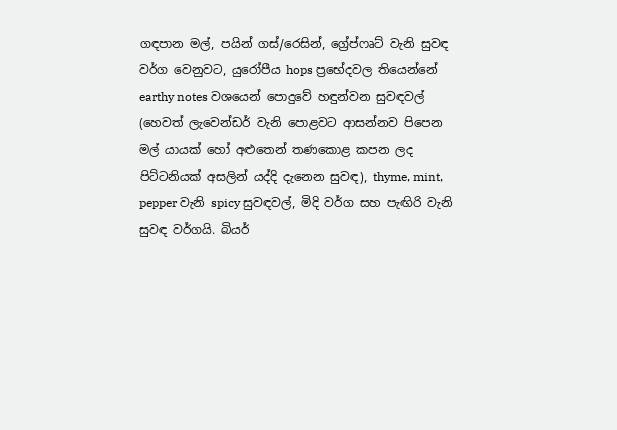ගඳපාන මල්, පයින් ගස්/රෙසින්, ග්‍රේප්ෆෘට් වැනි සුවඳ වර්ග වෙනුවට, යුරෝපීය hops ප්‍රභේදවල තියෙන්නේ earthy notes වශයෙන් පොදුවේ හඳුන්වන සුවඳවල් (හෙවත් ලැවෙන්ඩර් වැනි පොළවට ආසන්නව පිපෙන මල් යායක් හෝ අළුතෙන් තණකොළ කපන ලද පිට්ටනියක් අසලින් යද්දි දැනෙන සුවඳ), thyme, mint, pepper වැනි spicy සුවඳවල්, මිදි වර්ග සහ පැඟිරි වැනි සුවඳ වර්ගයි. බියර්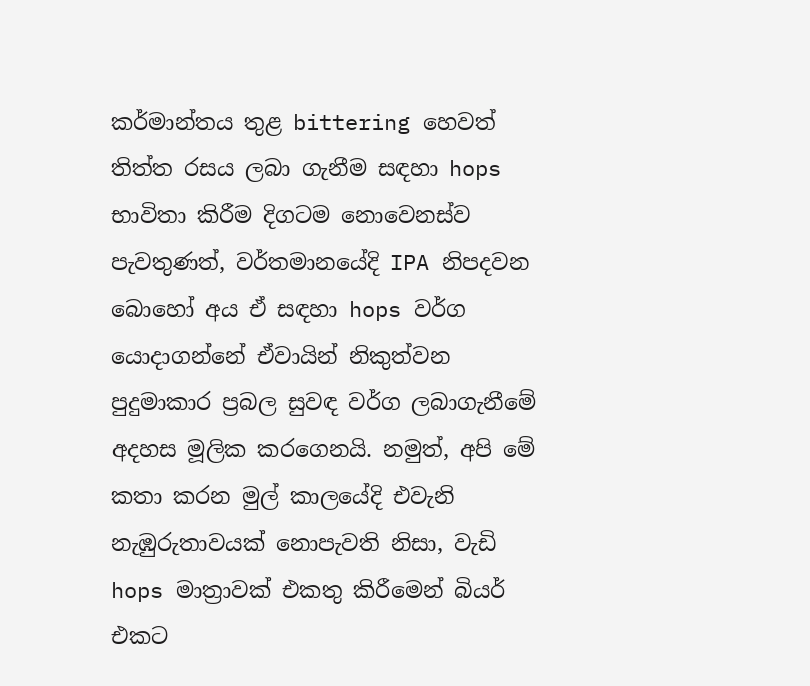කර්මාන්තය තුළ bittering හෙවත් තිත්ත රසය ලබා ගැනීම සඳහා hops භාවිතා කිරීම දිගටම නොවෙනස්ව පැවතුණත්, වර්තමානයේදි IPA නිපදවන බොහෝ අය ඒ සඳහා hops වර්ග යොදාගන්නේ ඒවායින් නිකුත්වන පුදුමාකාර ප්‍රබල සුවඳ වර්ග ලබාගැනීමේ අදහස මූලික කරගෙනයි. නමුත්, අපි මේ කතා කරන මුල් කාලයේදි එවැනි නැඹුරුතාවයක් නොපැවති නිසා, වැඩි hops මාත්‍රාවක් එකතු කිරීමෙන් බියර් එකට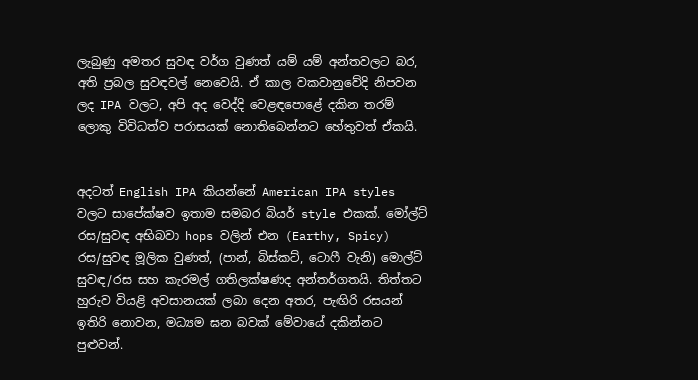ලැබුණු අමතර සුවඳ වර්ග වුණත් යම් යම් අන්තවලට බර, අති ප්‍රබල සුවඳවල් නෙවෙයි. ඒ කාල වකවානුවේදි නිපවන ලද IPA වලට, අපි අද වෙද්දි වෙළඳපොළේ දකින තරම් ලොකු විවිධත්ව පරාසයක් නොතිබෙන්නට හේතුවත් ඒකයි.


අදටත් English IPA කියන්නේ American IPA styles වලට සාපේක්ෂව ඉතාම සමබර බියර් style එකක්‍. මෝල්ට් රස/සුවඳ අභිබවා hops වලින් එන (Earthy, Spicy) රස/සුවඳ මූලික වුණත්, (පාන්, බිස්කට්, ටොෆී වැනි) මොල්ට් සුවඳ/රස සහ කැරමල් ගතිලක්ෂණද අන්තර්ගතයි. තිත්තට හුරුව වියළි අවසානයක් ලබා දෙන අතර, පැඟිරි රසයන් ඉතිරි නොවන, මධ්‍යම ඝන බවක් මේවායේ දකින්නට පුළුවන්.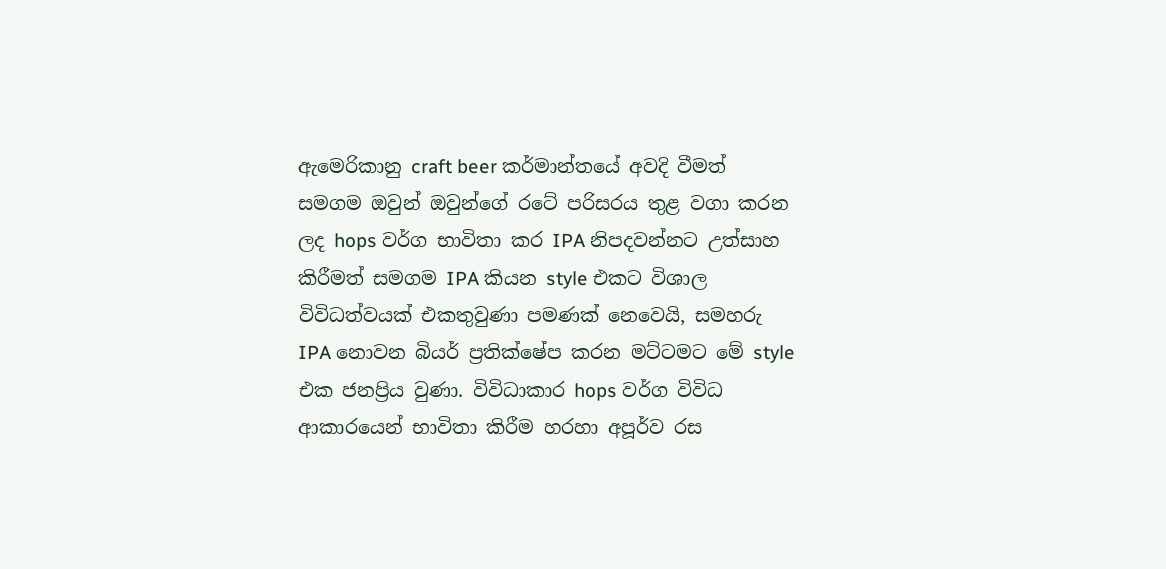ඇමෙරිකානු craft beer කර්මාන්තයේ අවදි වීමත් සමගම ඔවුන් ඔවුන්ගේ රටේ පරිසරය තුළ වගා කරන ලද hops වර්ග භාවිතා කර IPA නිපදවන්නට උත්සාහ කිරීමත් සමගම IPA කියන style එකට විශාල විවිධත්වයක් එකතුවුණා පමණක් නෙවෙයි, සමහරු IPA නොවන බියර් ප්‍රතික්ෂේප කරන මට්ටමට මේ style එක ජනප්‍රිය වුණා. විවිධාකාර hops වර්ග විවිධ ආකාරයෙන් භාවිතා කිරීම හරහා අපූර්ව රස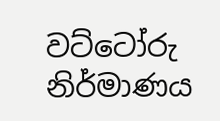වට්ටෝරු නිර්මාණය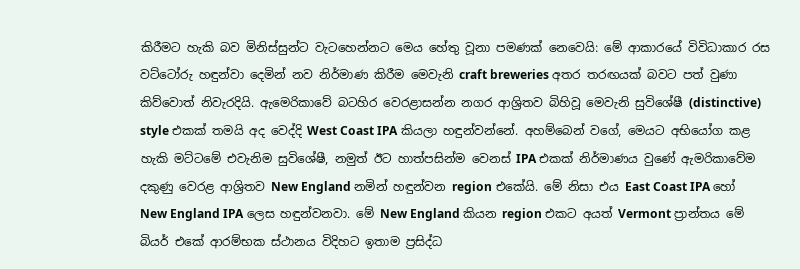කිරීමට හැකි බව මිනිස්සුන්ට වැටහෙන්නට මෙය හේතු වූනා පමණක් නෙවෙයි: මේ ආකාරයේ විවිධාකාර රස වට්ටෝරු හඳුන්වා දෙමින් නව නිර්මාණ කිරීම මෙවැනි craft breweries අතර තරඟයක් බවට පත් වුණා කිව්වොත් නිවැරදියි. ඇමෙරිකාවේ බටහිර වෙරළාසන්න නගර ආශ්‍රිතව බිහිවූ මෙවැනි සුවිශේෂී (distinctive) style එකක් තමයි අද වෙද්දි West Coast IPA කියලා හඳුන්වන්නේ. අහම්බෙන් වගේ, මෙයට අභියෝග කළ හැකි මට්ටමේ එවැනිම සුවිශේෂී, නමුත් ඊට හාත්පසින්ම වෙනස් IPA එකක් නිර්මාණය වුණේ ඇමරිකාවේම දකුණු වෙරළ ආශ්‍රිතව New England නමින් හඳුන්වන region එකේයි. මේ නිසා එය East Coast IPA හෝ New England IPA ලෙස හඳුන්වනවා. මේ New England කියන region එකට අයත් Vermont ප්‍රාන්තය මේ බියර් එකේ ආරම්භක ස්ථානය විදිහට ඉතාම ප්‍රසිද්ධ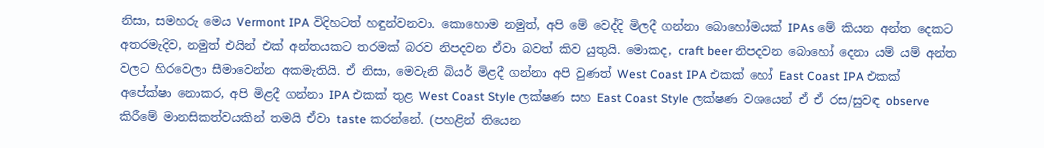නිසා, සමහරු මෙය Vermont IPA විදිහටත් හඳුන්වනවා. කොහොම නමුත්, අපි මේ වෙද්දි මිලදී ගන්නා බොහෝමයක් IPAs මේ කියන අන්ත දෙකට අතරමැදිව, නමුත් එයින් එක් අන්තයකට තරමක් බරව නිපදවන ඒවා බවත් කිව යුතුයි. මොකද, craft beer නිපදවන බොහෝ දෙනා යම් යම් අන්ත වලට හිරවෙලා සීමාවෙන්න අකමැතියි. ඒ නිසා, මෙවැනි බියර් මිළදී ගන්නා අපි වුණත් West Coast IPA එකක් හෝ East Coast IPA එකක් අපේක්ෂා නොකර, අපි මිළදී ගන්නා IPA එකක් තුළ West Coast Style ලක්ෂණ සහ East Coast Style ලක්ෂණ වශයෙන් ඒ ඒ රස/සුවඳ observe කිරීමේ මානසිකත්වයකින් තමයි ඒවා taste කරන්නේ. (පහළින් තියෙන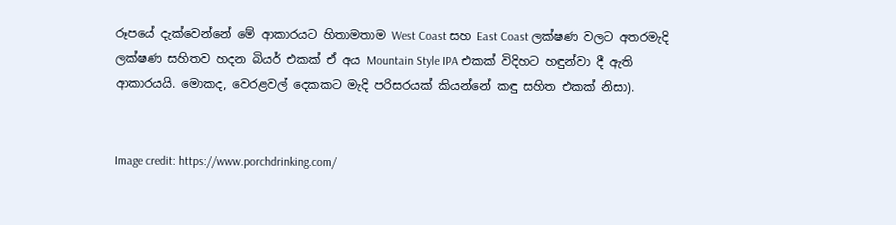රූපයේ දැක්වෙන්නේ මේ ආකාරයට හිතාමතාම West Coast සහ East Coast ලක්ෂණ වලට අතරමැදි ලක්ෂණ සහිතව හදන බියර් එකක් ඒ අය Mountain Style IPA එකක් විදිහට හඳුන්වා දී ඇති ආකාරයයි. මොකද, වෙරළවල් දෙකකට මැදි පරිසරයක් කියන්නේ කඳු සහිත එකක් නිසා).


Image credit: https://www.porchdrinking.com/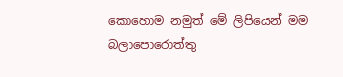කොහොම නමුත් මේ ලිපියෙන් මම බලාපොරොත්තු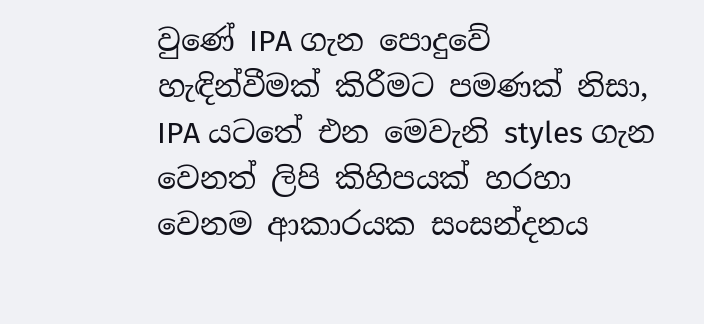වුණේ IPA ගැන පොදුවේ හැඳින්වීමක් කිරීමට පමණක් නිසා, IPA යටතේ එන මෙවැනි styles ගැන වෙනත් ලිපි කිහිපයක්‍ හරහා වෙනම ආකාරයක සංසන්දනය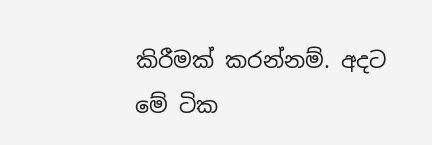කිරීමක් කරන්නම්. අදට මේ ටික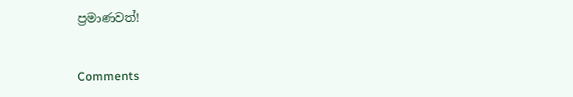ප්‍රමාණවත්!


Comments